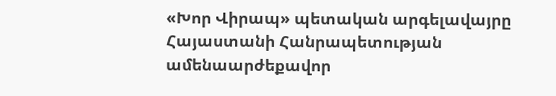«Խոր Վիրապ» պետական արգելավայրը Հայաստանի Հանրապետության ամենաարժեքավոր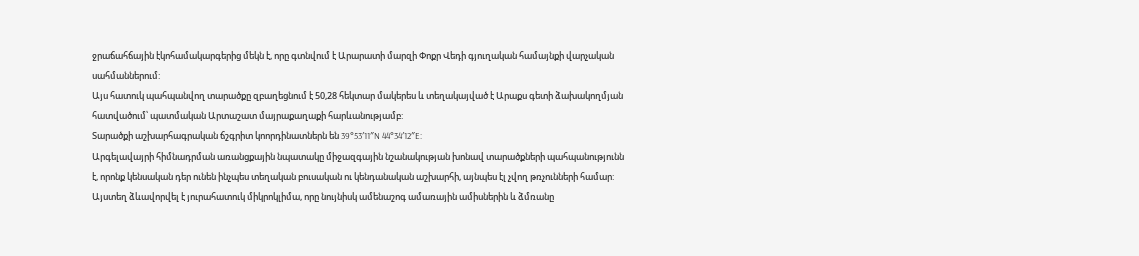ջրաճահճային էկոհամակարգերից մեկն է, որը գտնվում է Արարատի մարզի Փոքր Վեդի գյուղական համայնքի վարչական սահմաններում:
Այս հատուկ պահպանվող տարածքը զբաղեցնում է 50,28 հեկտար մակերես և տեղակայված է Արաքս գետի ձախակողմյան հատվածում՝ պատմական Արտաշատ մայրաքաղաքի հարևանությամբ:
Տարածքի աշխարհագրական ճշգրիտ կոորդինատներն են 39°53′11″N 44°34′12″E:
Արգելավայրի հիմնադրման առանցքային նպատակը միջազգային նշանակության խոնավ տարածքների պահպանությունն է, որոնք կենսական դեր ունեն ինչպես տեղական բուսական ու կենդանական աշխարհի, այնպես էլ չվող թռչունների համար:
Այստեղ ձևավորվել է յուրահատուկ միկրոկլիմա, որը նույնիսկ ամենաշոգ ամառային ամիսներին և ձմռանը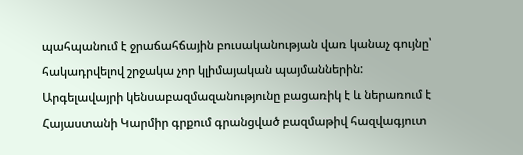պահպանում է ջրաճահճային բուսականության վառ կանաչ գույնը՝ հակադրվելով շրջակա չոր կլիմայական պայմաններին:
Արգելավայրի կենսաբազմազանությունը բացառիկ է և ներառում է Հայաստանի Կարմիր գրքում գրանցված բազմաթիվ հազվագյուտ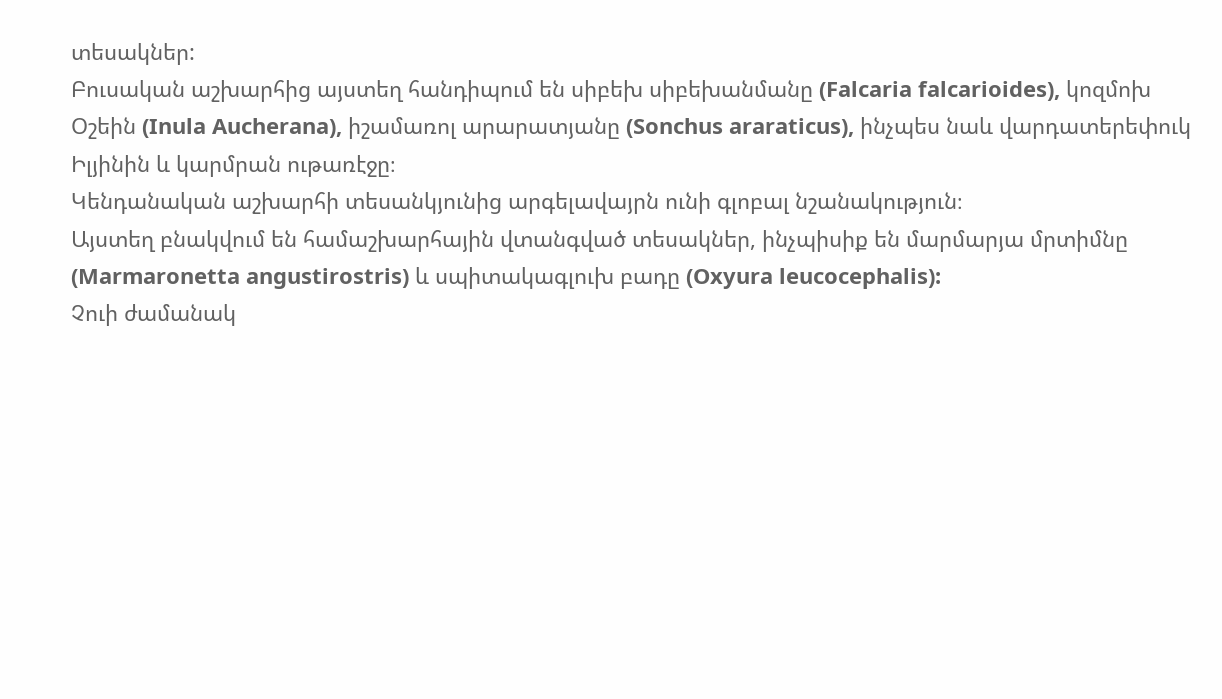տեսակներ:
Բուսական աշխարհից այստեղ հանդիպում են սիբեխ սիբեխանմանը (Falcaria falcarioides), կոզմոխ Օշեին (Inula Aucherana), իշամառոլ արարատյանը (Sonchus araraticus), ինչպես նաև վարդատերեփուկ Իլյինին և կարմրան ութառէջը։
Կենդանական աշխարհի տեսանկյունից արգելավայրն ունի գլոբալ նշանակություն։
Այստեղ բնակվում են համաշխարհային վտանգված տեսակներ, ինչպիսիք են մարմարյա մրտիմնը (Marmaronetta angustirostris) և սպիտակագլուխ բադը (Oxyura leucocephalis):
Չուի ժամանակ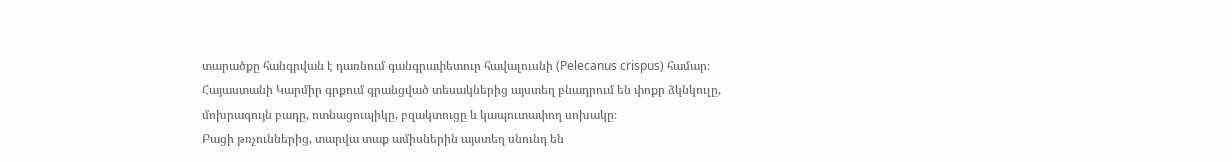տարածքը հանգրվան է դառնում գանգրափետուր հավալուսնի (Pelecanus crispus) համար։
Հայաստանի Կարմիր գրքում գրանցված տեսակներից այստեղ բնադրում են փոքր ձկնկուլը, մոխրագույն բադը, ոտնացուպիկը, բզակտուցը և կապուտափող սոխակը։
Բացի թռչուններից, տարվա տաք ամիսներին այստեղ սնունդ են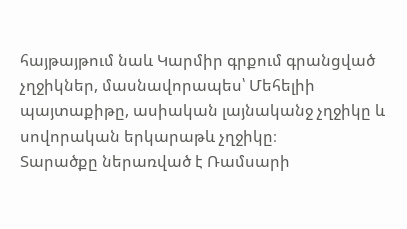հայթայթում նաև Կարմիր գրքում գրանցված չղջիկներ, մասնավորապես՝ Մեհելիի պայտաքիթը, ասիական լայնականջ չղջիկը և սովորական երկարաթև չղջիկը։
Տարածքը ներառված է Ռամսարի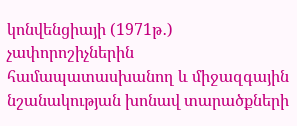կոնվենցիայի (1971թ․) չափորոշիչներին համապատասխանող և միջազգային նշանակության խոնավ տարածքների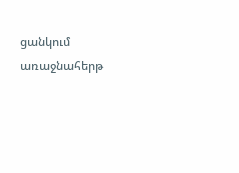ցանկում առաջնահերթ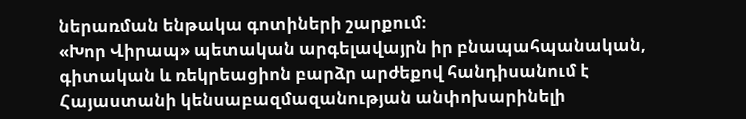ներառման ենթակա գոտիների շարքում։
«Խոր Վիրապ» պետական արգելավայրն իր բնապահպանական, գիտական և ռեկրեացիոն բարձր արժեքով հանդիսանում է Հայաստանի կենսաբազմազանության անփոխարինելի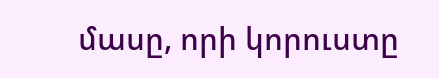մասը, որի կորուստը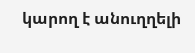կարող է անուղղելի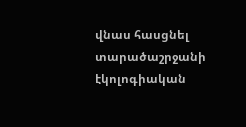վնաս հասցնել տարածաշրջանի էկոլոգիական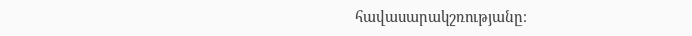հավասարակշռությանը։